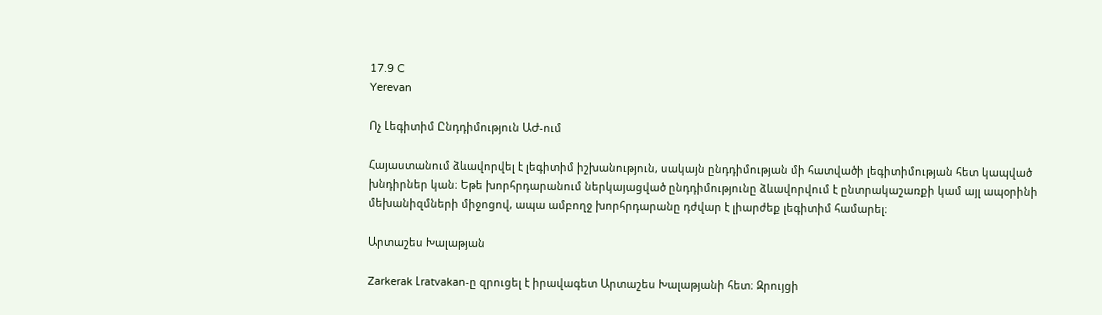17.9 C
Yerevan

Ոչ Լեգիտիմ Ընդդիմություն ԱԺ-ում

Հայաստանում ձևավորվել է լեգիտիմ իշխանություն, սակայն ընդդիմության մի հատվածի լեգիտիմության հետ կապված խնդիրներ կան։ Եթե խորհրդարանում ներկայացված ընդդիմությունը ձևավորվում է ընտրակաշառքի կամ այլ ապօրինի մեխանիզմների միջոցով, ապա ամբողջ խորհրդարանը դժվար է լիարժեք լեգիտիմ համարել։

Արտաշես Խալաթյան

Zarkerak Լratvakan‑ը զրուցել է իրավագետ Արտաշես Խալաթյանի հետ։ Զրույցի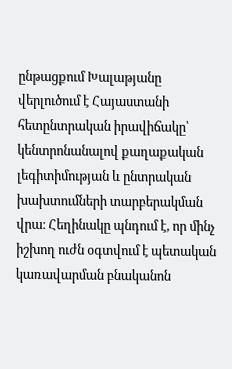ընթացքում Խալաթյանը վերլուծում է Հայաստանի հետընտրական իրավիճակը՝ կենտրոնանալով քաղաքական լեգիտիմության և ընտրական խախտումների տարբերակման վրա։ Հեղինակը պնդում է, որ մինչ իշխող ուժն օգտվում է պետական կառավարման բնականոն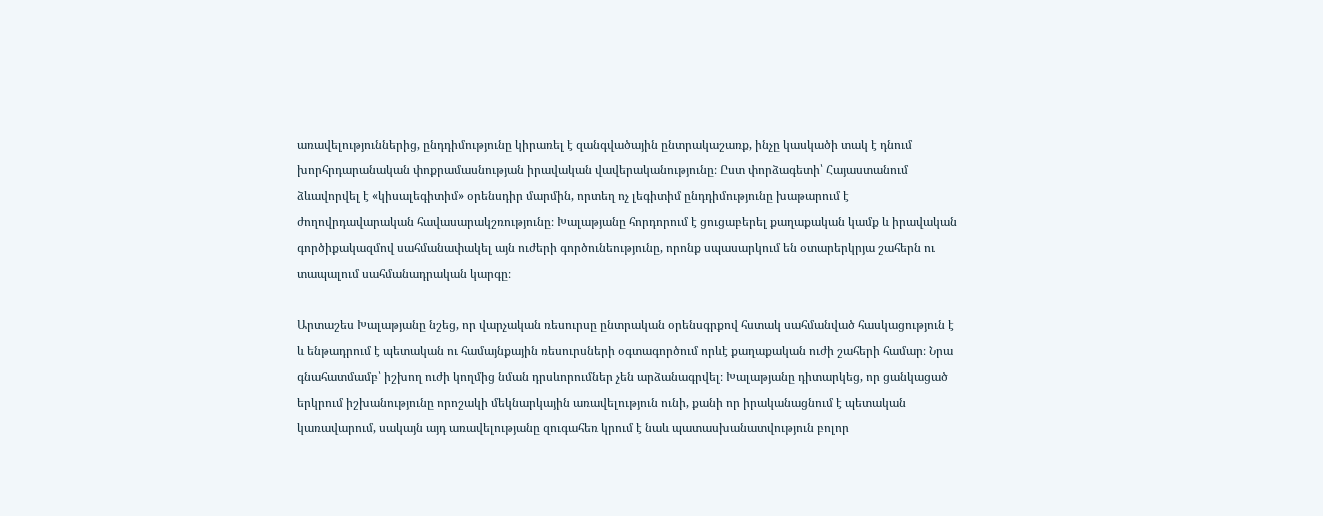առավելություններից, ընդդիմությունը կիրառել է զանգվածային ընտրակաշառք, ինչը կասկածի տակ է դնում խորհրդարանական փոքրամասնության իրավական վավերականությունը։ Ըստ փորձագետի՝ Հայաստանում ձևավորվել է «կիսալեգիտիմ» օրենսդիր մարմին, որտեղ ոչ լեգիտիմ ընդդիմությունը խաթարում է ժողովրդավարական հավասարակշռությունը։ Խալաթյանը հորդորում է ցուցաբերել քաղաքական կամք և իրավական գործիքակազմով սահմանափակել այն ուժերի գործունեությունը, որոնք սպասարկում են օտարերկրյա շահերն ու տապալում սահմանադրական կարգը։

Արտաշես Խալաթյանը նշեց, որ վարչական ռեսուրսը ընտրական օրենսգրքով հստակ սահմանված հասկացություն է և ենթադրում է պետական ու համայնքային ռեսուրսների օգտագործում որևէ քաղաքական ուժի շահերի համար։ Նրա գնահատմամբ՝ իշխող ուժի կողմից նման դրսևորումներ չեն արձանագրվել։ Խալաթյանը դիտարկեց, որ ցանկացած երկրում իշխանությունը որոշակի մեկնարկային առավելություն ունի, քանի որ իրականացնում է պետական կառավարում, սակայն այդ առավելությանը զուգահեռ կրում է նաև պատասխանատվություն բոլոր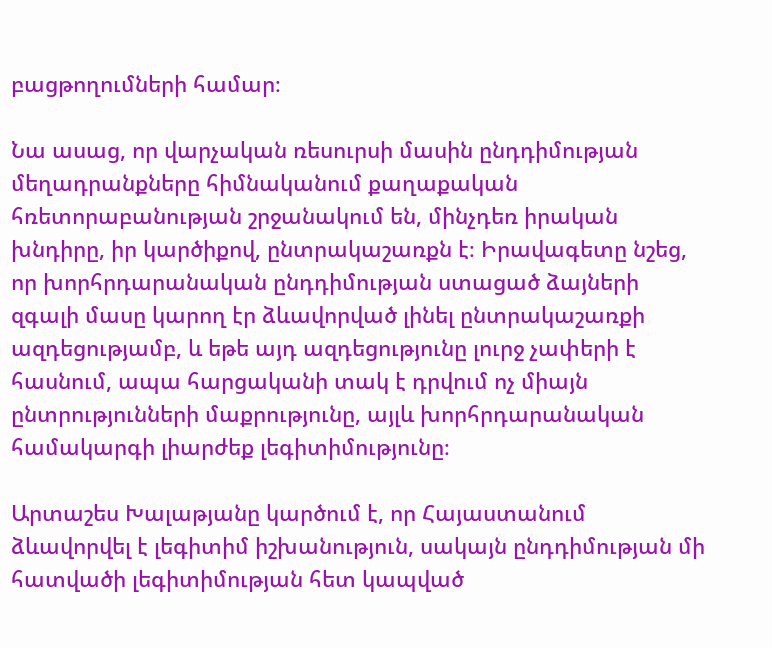բացթողումների համար։

Նա ասաց, որ վարչական ռեսուրսի մասին ընդդիմության մեղադրանքները հիմնականում քաղաքական հռետորաբանության շրջանակում են, մինչդեռ իրական խնդիրը, իր կարծիքով, ընտրակաշառքն է։ Իրավագետը նշեց, որ խորհրդարանական ընդդիմության ստացած ձայների զգալի մասը կարող էր ձևավորված լինել ընտրակաշառքի ազդեցությամբ, և եթե այդ ազդեցությունը լուրջ չափերի է հասնում, ապա հարցականի տակ է դրվում ոչ միայն ընտրությունների մաքրությունը, այլև խորհրդարանական համակարգի լիարժեք լեգիտիմությունը։

Արտաշես Խալաթյանը կարծում է, որ Հայաստանում ձևավորվել է լեգիտիմ իշխանություն, սակայն ընդդիմության մի հատվածի լեգիտիմության հետ կապված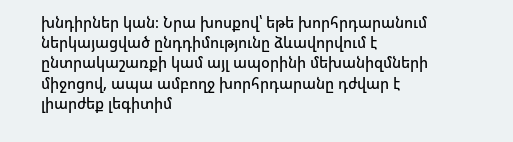խնդիրներ կան։ Նրա խոսքով՝ եթե խորհրդարանում ներկայացված ընդդիմությունը ձևավորվում է ընտրակաշառքի կամ այլ ապօրինի մեխանիզմների միջոցով, ապա ամբողջ խորհրդարանը դժվար է լիարժեք լեգիտիմ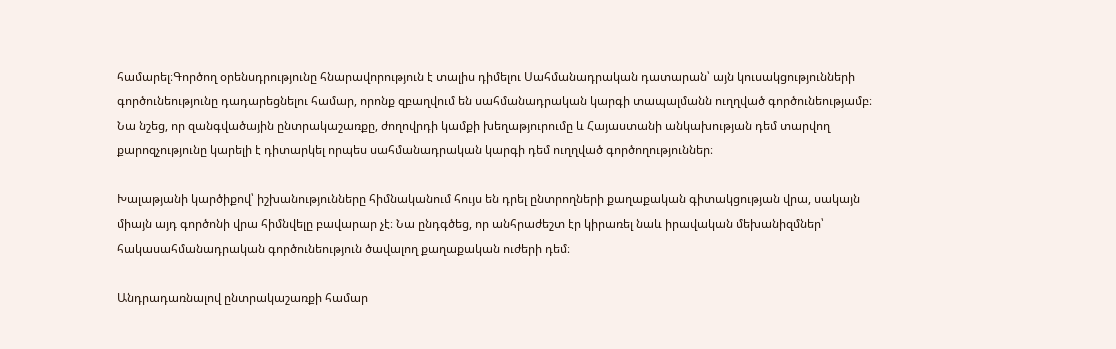համարել։Գործող օրենսդրությունը հնարավորություն է տալիս դիմելու Սահմանադրական դատարան՝ այն կուսակցությունների գործունեությունը դադարեցնելու համար, որոնք զբաղվում են սահմանադրական կարգի տապալմանն ուղղված գործունեությամբ։ Նա նշեց, որ զանգվածային ընտրակաշառքը, ժողովրդի կամքի խեղաթյուրումը և Հայաստանի անկախության դեմ տարվող քարոզչությունը կարելի է դիտարկել որպես սահմանադրական կարգի դեմ ուղղված գործողություններ։

Խալաթյանի կարծիքով՝ իշխանությունները հիմնականում հույս են դրել ընտրողների քաղաքական գիտակցության վրա, սակայն միայն այդ գործոնի վրա հիմնվելը բավարար չէ։ Նա ընդգծեց, որ անհրաժեշտ էր կիրառել նաև իրավական մեխանիզմներ՝ հակասահմանադրական գործունեություն ծավալող քաղաքական ուժերի դեմ։

Անդրադառնալով ընտրակաշառքի համար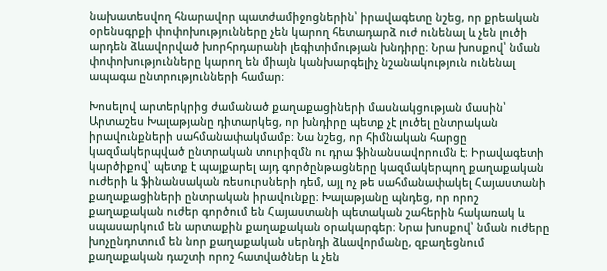նախատեսվող հնարավոր պատժամիջոցներին՝ իրավագետը նշեց, որ քրեական օրենսգրքի փոփոխությունները չեն կարող հետադարձ ուժ ունենալ և չեն լուծի արդեն ձևավորված խորհրդարանի լեգիտիմության խնդիրը։ Նրա խոսքով՝ նման փոփոխությունները կարող են միայն կանխարգելիչ նշանակություն ունենալ ապագա ընտրությունների համար։

Խոսելով արտերկրից ժամանած քաղաքացիների մասնակցության մասին՝ Արտաշես Խալաթյանը դիտարկեց, որ խնդիրը պետք չէ լուծել ընտրական իրավունքների սահմանափակմամբ։ Նա նշեց, որ հիմնական հարցը կազմակերպված ընտրական տուրիզմն ու դրա ֆինանսավորումն է։ Իրավագետի կարծիքով՝ պետք է պայքարել այդ գործընթացները կազմակերպող քաղաքական ուժերի և ֆինանսական ռեսուրսների դեմ, այլ ոչ թե սահմանափակել Հայաստանի քաղաքացիների ընտրական իրավունքը։ Խալաթյանը պնդեց, որ որոշ քաղաքական ուժեր գործում են Հայաստանի պետական շահերին հակառակ և սպասարկում են արտաքին քաղաքական օրակարգեր։ Նրա խոսքով՝ նման ուժերը խոչընդոտում են նոր քաղաքական սերնդի ձևավորմանը, զբաղեցնում քաղաքական դաշտի որոշ հատվածներ և չեն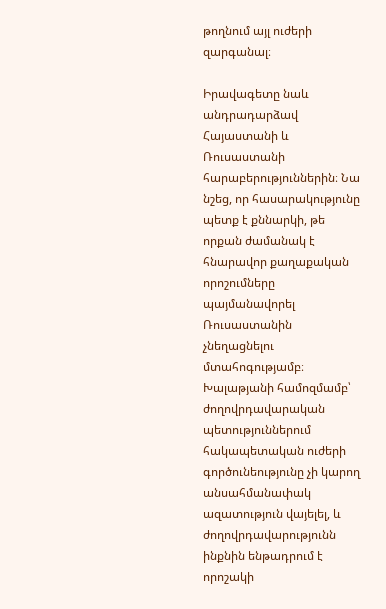թողնում այլ ուժերի զարգանալ։

Իրավագետը նաև անդրադարձավ Հայաստանի և Ռուսաստանի հարաբերություններին։ Նա նշեց, որ հասարակությունը պետք է քննարկի, թե որքան ժամանակ է հնարավոր քաղաքական որոշումները պայմանավորել Ռուսաստանին չնեղացնելու մտահոգությամբ։ Խալաթյանի համոզմամբ՝ ժողովրդավարական պետություններում հակապետական ուժերի գործունեությունը չի կարող անսահմանափակ ազատություն վայելել, և ժողովրդավարությունն ինքնին ենթադրում է որոշակի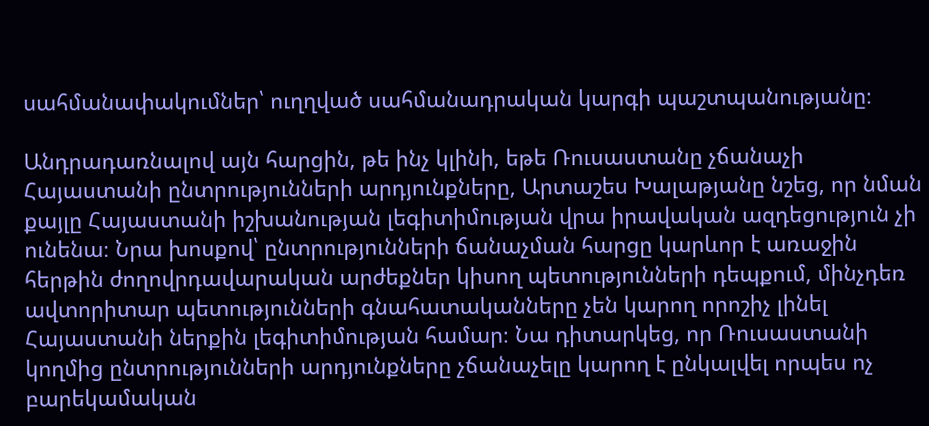սահմանափակումներ՝ ուղղված սահմանադրական կարգի պաշտպանությանը։

Անդրադառնալով այն հարցին, թե ինչ կլինի, եթե Ռուսաստանը չճանաչի Հայաստանի ընտրությունների արդյունքները, Արտաշես Խալաթյանը նշեց, որ նման քայլը Հայաստանի իշխանության լեգիտիմության վրա իրավական ազդեցություն չի ունենա։ Նրա խոսքով՝ ընտրությունների ճանաչման հարցը կարևոր է առաջին հերթին ժողովրդավարական արժեքներ կիսող պետությունների դեպքում, մինչդեռ ավտորիտար պետությունների գնահատականները չեն կարող որոշիչ լինել Հայաստանի ներքին լեգիտիմության համար։ Նա դիտարկեց, որ Ռուսաստանի կողմից ընտրությունների արդյունքները չճանաչելը կարող է ընկալվել որպես ոչ բարեկամական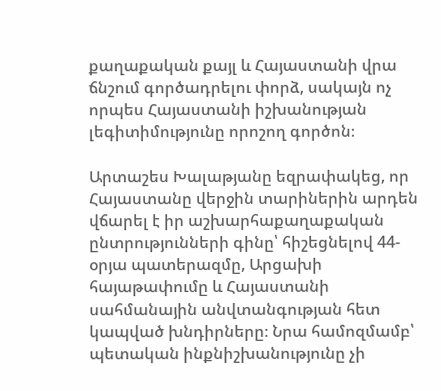քաղաքական քայլ և Հայաստանի վրա ճնշում գործադրելու փորձ, սակայն ոչ որպես Հայաստանի իշխանության լեգիտիմությունը որոշող գործոն։

Արտաշես Խալաթյանը եզրափակեց, որ Հայաստանը վերջին տարիներին արդեն վճարել է իր աշխարհաքաղաքական ընտրությունների գինը՝ հիշեցնելով 44-օրյա պատերազմը, Արցախի հայաթափումը և Հայաստանի սահմանային անվտանգության հետ կապված խնդիրները։ Նրա համոզմամբ՝ պետական ինքնիշխանությունը չի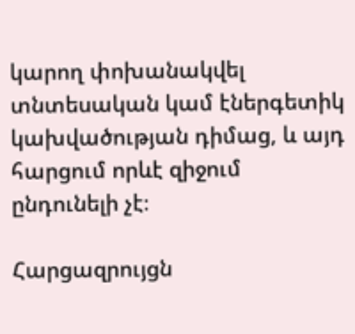կարող փոխանակվել տնտեսական կամ էներգետիկ կախվածության դիմաց, և այդ հարցում որևէ զիջում ընդունելի չէ։

Հարցազրույցն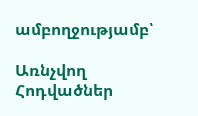ամբողջությամբ՝

Առնչվող Հոդվածներ